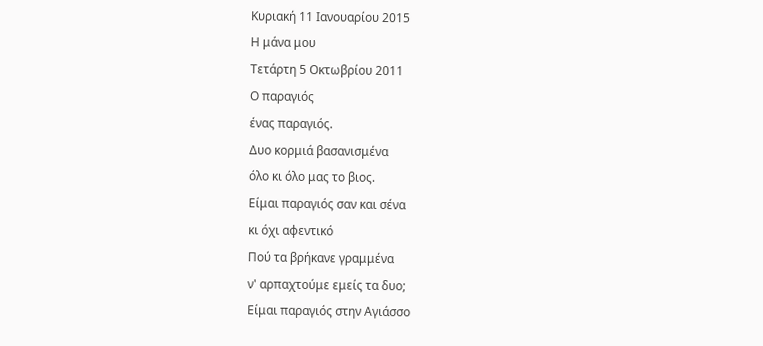Κυριακή 11 Ιανουαρίου 2015
Η μάνα μου
Τετάρτη 5 Οκτωβρίου 2011
Ο παραγιός
ένας παραγιός.
Δυο κορμιά βασανισμένα
όλο κι όλο μας το βιος.
Είμαι παραγιός σαν και σένα
κι όχι αφεντικό
Πού τα βρήκανε γραμμένα
ν' αρπαχτούμε εμείς τα δυο;
Είμαι παραγιός στην Αγιάσσο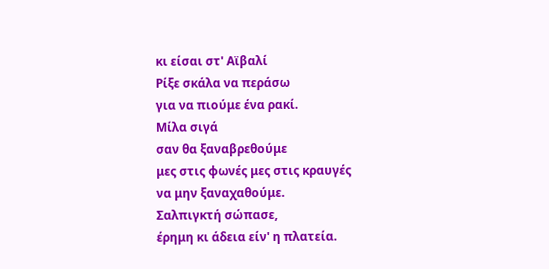κι είσαι στ' Αϊβαλί
Ρίξε σκάλα να περάσω
για να πιούμε ένα ρακί.
Μίλα σιγά
σαν θα ξαναβρεθούμε
μες στις φωνές μες στις κραυγές
να μην ξαναχαθούμε.
Σαλπιγκτή σώπασε,
έρημη κι άδεια είν' η πλατεία.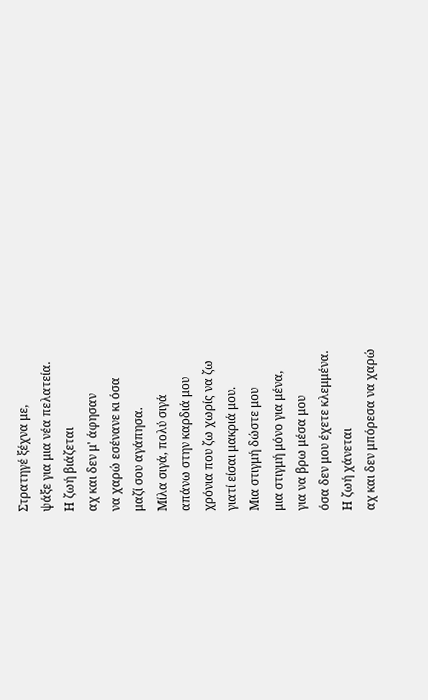Στρατηγέ ξέχνα με,
ψάξε για μια νέα πελατεία.
Η ζωή βιάζεται
αχ και δεν μ' άφησαν
να χαρώ εσένανε κι όσα
μαζί σου αγάπησα.
Μίλα σιγά, πολύ σιγά
απάνω στην καρδιά μου
χρόνια που ζω χωρίς να ζω
γιατί είσαι μακριά μου.
Μια στιγμή δώστε μου
μια στιγμή μόνο για μένα,
για να βρω μέσα μου
όσα δεν μου έχετε κλεμμένα.
Η ζωή χάνεται
αχ και δεν μπόρεσα να χαρώ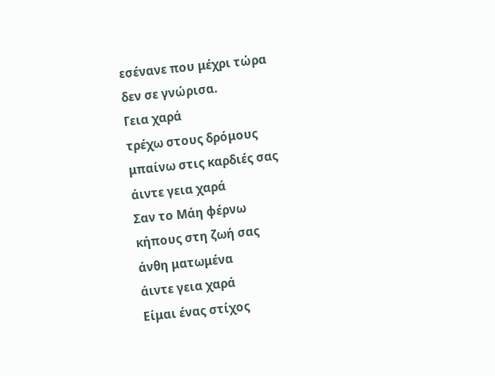εσένανε που μέχρι τώρα
δεν σε γνώρισα.
Γεια χαρά
τρέχω στους δρόμους
μπαίνω στις καρδιές σας
άιντε γεια χαρά
Σαν το Μάη φέρνω
κήπους στη ζωή σας
άνθη ματωμένα
άιντε γεια χαρά
Είμαι ένας στίχος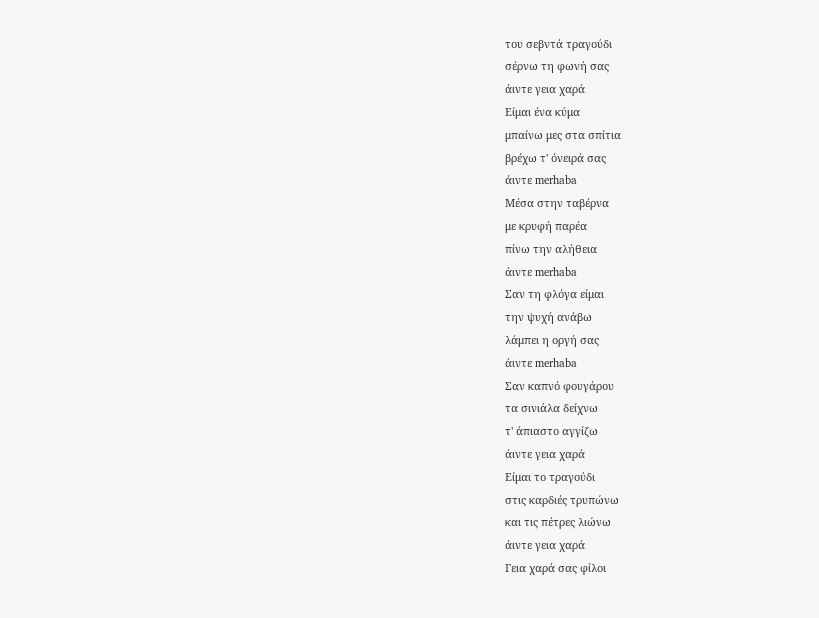του σεβντά τραγούδι
σέρνω τη φωνή σας
άιντε γεια χαρά
Είμαι ένα κύμα
μπαίνω μες στα σπίτια
βρέχω τ' όνειρά σας
άιντε merhaba
Μέσα στην ταβέρνα
με κρυφή παρέα
πίνω την αλήθεια
άιντε merhaba
Σαν τη φλόγα είμαι
την ψυχή ανάβω
λάμπει η οργή σας
άιντε merhaba
Σαν καπνό φουγάρου
τα σινιάλα δείχνω
τ' άπιαστο αγγίζω
άιντε γεια χαρά
Είμαι το τραγούδι
στις καρδιές τρυπώνω
και τις πέτρες λιώνω
άιντε γεια χαρά
Γεια χαρά σας φίλοι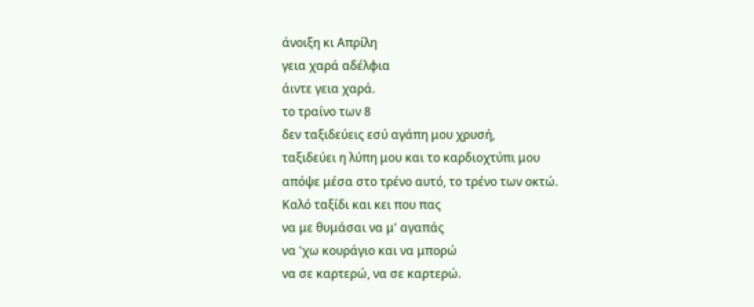άνοιξη κι Απρίλη
γεια χαρά αδέλφια
άιντε γεια χαρά.
το τραίνο των 8
δεν ταξιδεύεις εσύ αγάπη μου χρυσή,
ταξιδεύει η λύπη μου και το καρδιοχτύπι μου
απόψε μέσα στο τρένο αυτό, το τρένο των οκτώ.
Καλό ταξίδι και κει που πας
να με θυμάσαι να μ' αγαπάς
να 'χω κουράγιο και να μπορώ
να σε καρτερώ, να σε καρτερώ.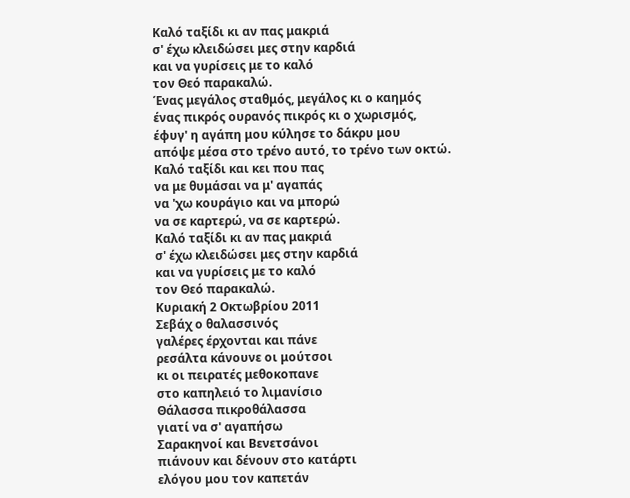Καλό ταξίδι κι αν πας μακριά
σ' έχω κλειδώσει μες στην καρδιά
και να γυρίσεις με το καλό
τον Θεό παρακαλώ.
Ένας μεγάλος σταθμός, μεγάλος κι ο καημός
ένας πικρός ουρανός πικρός κι ο χωρισμός,
έφυγ' η αγάπη μου κύλησε το δάκρυ μου
απόψε μέσα στο τρένο αυτό, το τρένο των οκτώ.
Καλό ταξίδι και κει που πας
να με θυμάσαι να μ' αγαπάς
να 'χω κουράγιο και να μπορώ
να σε καρτερώ, να σε καρτερώ.
Καλό ταξίδι κι αν πας μακριά
σ' έχω κλειδώσει μες στην καρδιά
και να γυρίσεις με το καλό
τον Θεό παρακαλώ.
Κυριακή 2 Οκτωβρίου 2011
Σεβάχ ο θαλασσινός
γαλέρες έρχονται και πάνε
ρεσάλτα κάνουνε οι μούτσοι
κι οι πειρατές μεθοκοπανε
στο καπηλειό το λιμανίσιο
Θάλασσα πικροθάλασσα
γιατί να σ' αγαπήσω
Σαρακηνοί και Βενετσάνοι
πιάνουν και δένουν στο κατάρτι
ελόγου μου τον καπετάν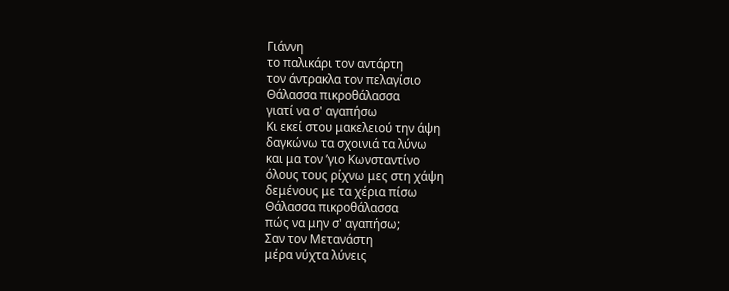Γιάννη
το παλικάρι τον αντάρτη
τον άντρακλα τον πελαγίσιο
Θάλασσα πικροθάλασσα
γιατί να σ' αγαπήσω
Κι εκεί στου μακελειού την άψη
δαγκώνω τα σχοινιά τα λύνω
και μα τον ʼγιο Κωνσταντίνο
όλους τους ρίχνω μες στη χάψη
δεμένους με τα χέρια πίσω
Θάλασσα πικροθάλασσα
πώς να μην σ' αγαπήσω;
Σαν τον Μετανάστη
μέρα νύχτα λύνεις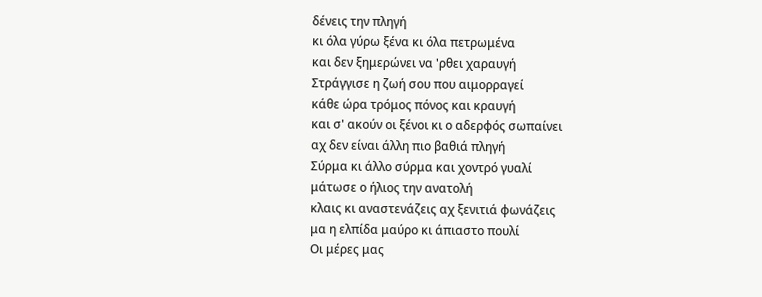δένεις την πληγή
κι όλα γύρω ξένα κι όλα πετρωμένα
και δεν ξημερώνει να 'ρθει χαραυγή
Στράγγισε η ζωή σου που αιμορραγεί
κάθε ώρα τρόμος πόνος και κραυγή
και σ' ακούν οι ξένοι κι ο αδερφός σωπαίνει
αχ δεν είναι άλλη πιο βαθιά πληγή
Σύρμα κι άλλο σύρμα και χοντρό γυαλί
μάτωσε ο ήλιος την ανατολή
κλαις κι αναστενάζεις αχ ξενιτιά φωνάζεις
μα η ελπίδα μαύρο κι άπιαστο πουλί
Οι μέρες μας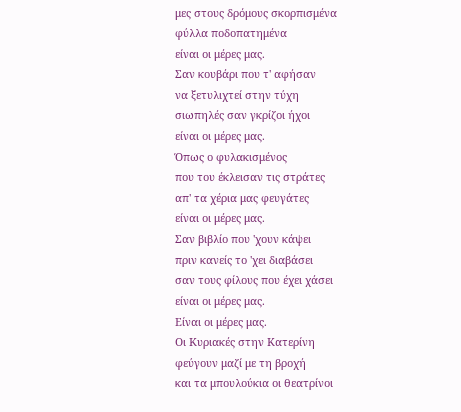μες στους δρόμους σκορπισμένα
φύλλα ποδοπατημένα
είναι οι μέρες μας.
Σαν κουβάρι που τ' αφήσαν
να ξετυλιχτεί στην τύχη
σιωπηλές σαν γκρίζοι ήχοι
είναι οι μέρες μας.
Όπως ο φυλακισμένος
που του έκλεισαν τις στράτες
απ' τα χέρια μας φευγάτες
είναι οι μέρες μας.
Σαν βιβλίο που 'χουν κάψει
πριν κανείς το 'χει διαβάσει
σαν τους φίλους που έχει χάσει
είναι οι μέρες μας.
Είναι οι μέρες μας.
Οι Κυριακές στην Κατερίνη
φεύγουν μαζί με τη βροχή
και τα μπουλούκια οι θεατρίνοι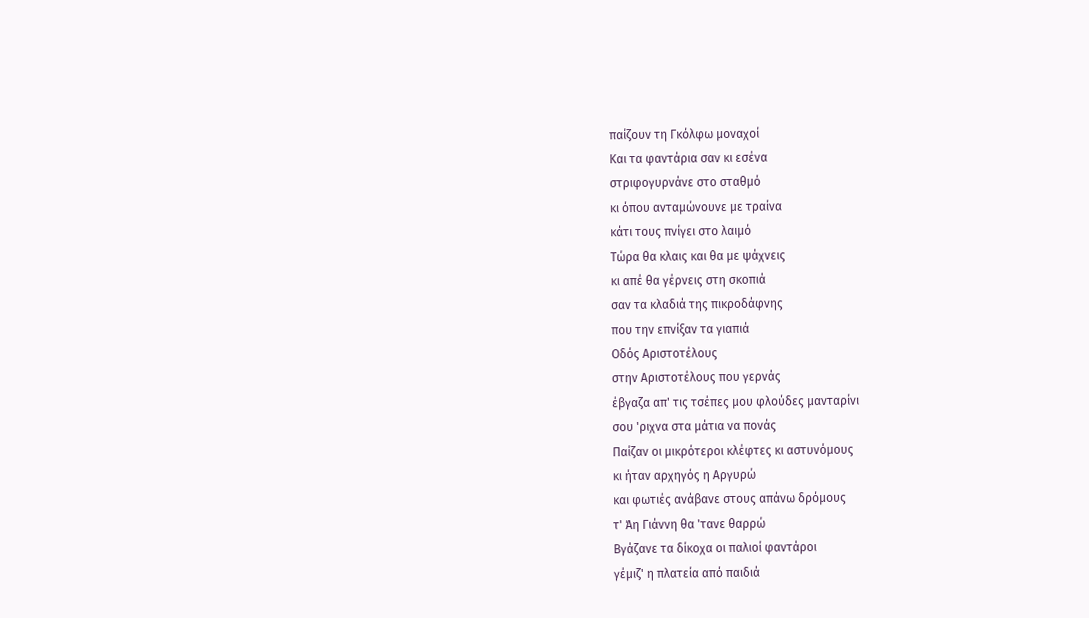παίζουν τη Γκόλφω μοναχοί
Και τα φαντάρια σαν κι εσένα
στριφογυρνάνε στο σταθμό
κι όπου ανταμώνουνε με τραίνα
κάτι τους πνίγει στο λαιμό
Τώρα θα κλαις και θα με ψάχνεις
κι απέ θα γέρνεις στη σκοπιά
σαν τα κλαδιά της πικροδάφνης
που την επνίξαν τα γιαπιά
Οδός Αριστοτέλους
στην Αριστοτέλους που γερνάς
έβγαζα απ' τις τσέπες μου φλούδες μανταρίνι
σου 'ριχνα στα μάτια να πονάς
Παίζαν οι μικρότεροι κλέφτες κι αστυνόμους
κι ήταν αρχηγός η Αργυρώ
και φωτιές ανάβανε στους απάνω δρόμους
τ' Άη Γιάννη θα 'τανε θαρρώ
Βγάζανε τα δίκοχα οι παλιοί φαντάροι
γέμιζ' η πλατεία από παιδιά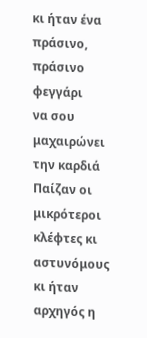κι ήταν ένα πράσινο, πράσινο φεγγάρι
να σου μαχαιρώνει την καρδιά
Παίζαν οι μικρότεροι κλέφτες κι αστυνόμους
κι ήταν αρχηγός η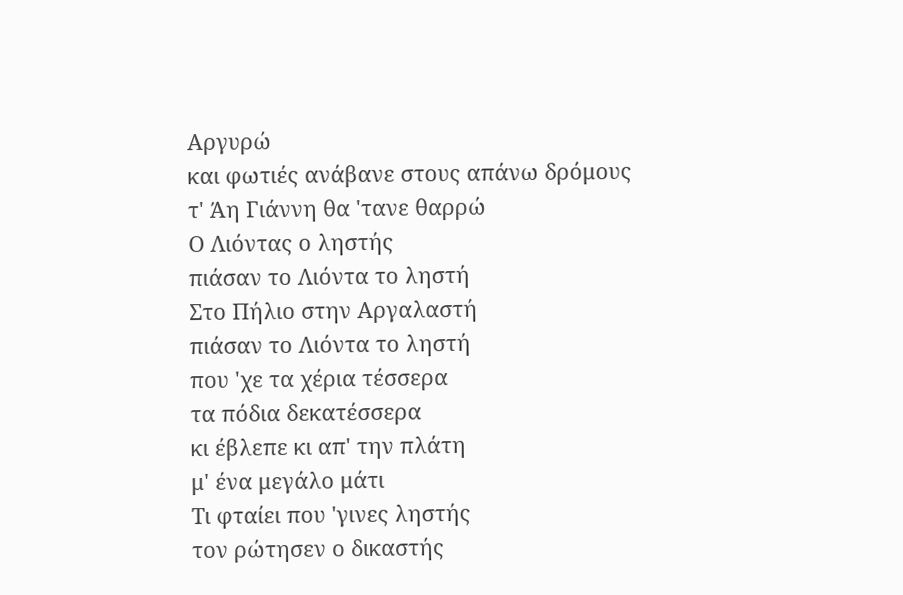Αργυρώ
και φωτιές ανάβανε στους απάνω δρόμους
τ' Άη Γιάννη θα 'τανε θαρρώ
Ο Λιόντας ο ληστής
πιάσαν το Λιόντα το ληστή
Στο Πήλιο στην Αργαλαστή
πιάσαν το Λιόντα το ληστή
που 'χε τα χέρια τέσσερα
τα πόδια δεκατέσσερα
κι έβλεπε κι απ' την πλάτη
μ' ένα μεγάλο μάτι
Τι φταίει που 'γινες ληστής
τον ρώτησεν ο δικαστής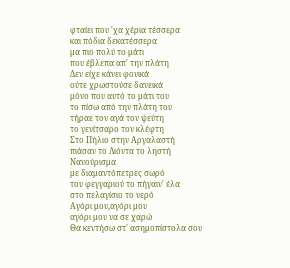φταίει που 'χα χέρια τέσσερα
και πόδια δεκατέσσερα
μα πιο πολύ το μάτι
που έβλεπα απ' την πλάτη
Δεν είχε κάνει φονικά
ούτε χρωστούσε δανεικά
μόνο που αυτό το μάτι του
το πίσω από την πλάτη του
τήραε τον αγά τον ψεύτη
το γενίτσαρο τον κλέφτη
Στο Πήλιο στην Αργαλαστή
πιάσαν το Λιόντα το ληστή
Νανούρισμα
με διαμαντόπετρες σωρό
του φεγγαριού το πήγαιν' έλα
στο πελαγίσιο το νερό
Αγόρι μου,αγόρι μου
αγόρι μου να σε χαρώ
Θα κεντήσω στ' ασημοπίστολα σου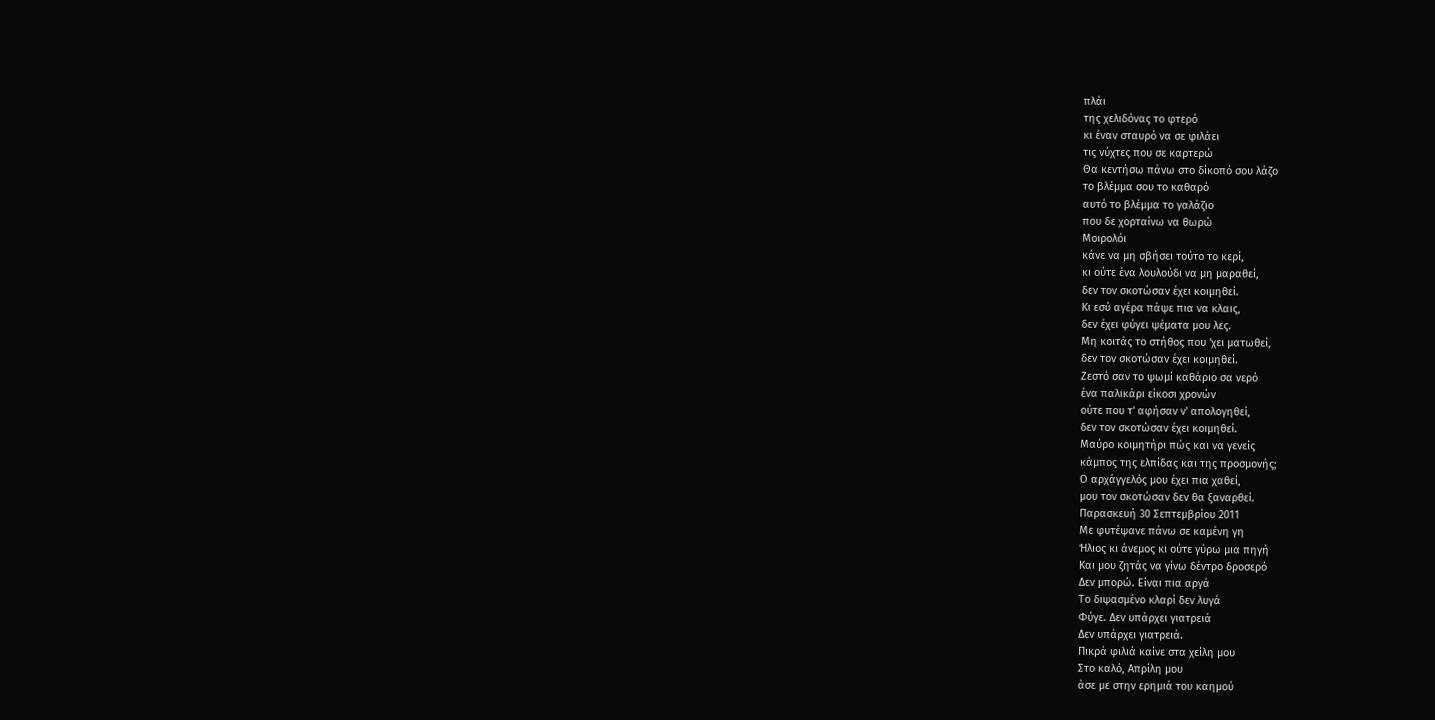πλάι
της χελιδόνας το φτερό
κι έναν σταυρό να σε φιλάει
τις νύχτες που σε καρτερώ
Θα κεντήσω πάνω στο δίκοπό σου λάζο
το βλέμμα σου το καθαρό
αυτό το βλέμμα το γαλάζιο
που δε χορταίνω να θωρώ
Μοιρολόι
κάνε να μη σβήσει τούτο το κερί,
κι ούτε ένα λουλούδι να μη μαραθεί,
δεν τον σκοτώσαν έχει κοιμηθεί.
Κι εσύ αγέρα πάψε πια να κλαις,
δεν έχει φύγει ψέματα μου λες.
Μη κοιτάς το στήθος που 'χει ματωθεί,
δεν τον σκοτώσαν έχει κοιμηθεί.
Ζεστό σαν το ψωμί καθάριο σα νερό
ένα παλικάρι είκοσι χρονών
ούτε που τ' αφήσαν ν' απολογηθεί,
δεν τον σκοτώσαν έχει κοιμηθεί.
Μαύρο κοιμητήρι πώς και να γενείς
κάμπος της ελπίδας και της προσμονής;
Ο αρχάγγελός μου έχει πια χαθεί,
μου τον σκοτώσαν δεν θα ξαναρθεί.
Παρασκευή 30 Σεπτεμβρίου 2011
Με φυτέψανε πάνω σε καμένη γη
Ήλιος κι άνεμος κι ούτε γύρω μια πηγή
Και μου ζητάς να γίνω δέντρο δροσερό
Δεν μπορώ. Είναι πια αργά
Το διψασμένο κλαρί δεν λυγά
Φύγε. Δεν υπάρχει γιατρειά
Δεν υπάρχει γιατρειά.
Πικρά φιλιά καίνε στα χείλη μου
Στο καλό, Απρίλη μου
άσε με στην ερημιά του καημού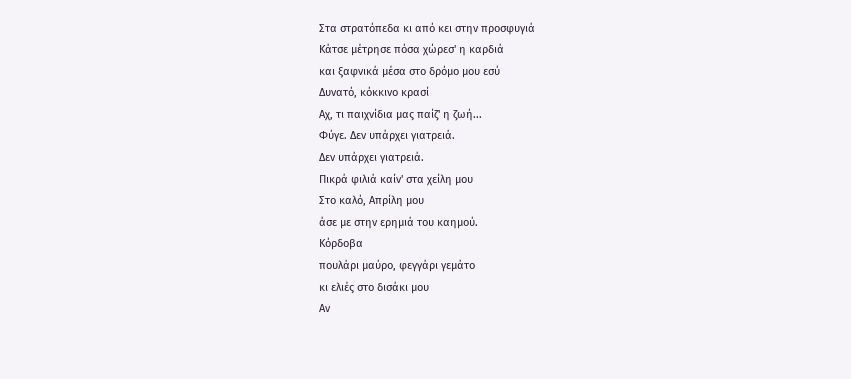Στα στρατόπεδα κι από κει στην προσφυγιά
Κάτσε μέτρησε πόσα χώρεσ' η καρδιά
και ξαφνικά μέσα στο δρόμο μου εσύ
Δυνατό, κόκκινο κρασί
Αχ, τι παιχνίδια μας παίζ' η ζωή...
Φύγε. Δεν υπάρχει γιατρειά.
Δεν υπάρχει γιατρειά.
Πικρά φιλιά καίν' στα χείλη μου
Στο καλό, Απρίλη μου
άσε με στην ερημιά του καημού.
Κόρδοβα
πουλάρι μαύρο, φεγγάρι γεμάτο
κι ελιές στο δισάκι μου
Αν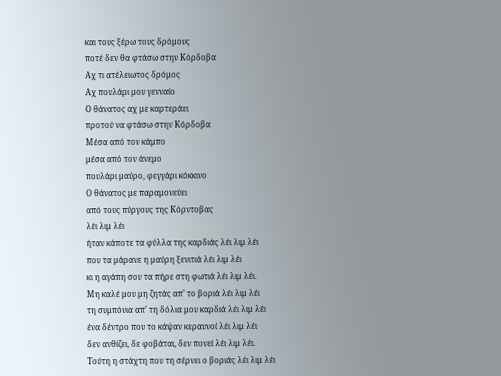και τους ξέρω τους δρόμους
ποτέ δεν θα φτάσω στην Κόρδοβα
Αχ τι ατέλειωτος δρόμος
Αχ πουλάρι μου γενναίο
Ο θάνατος αχ με καρτεράει
προτού να φτάσω στην Κόρδοβα
Μέσα από τον κάμπο
μέσα από τον άνεμο
πουλάρι μαύρο, φεγγάρι κόκκινο
Ο θάνατος με παραμονεύει
από τους πύργους της Κόρντοβας
λέι λιμ λέι
ήταν κάποτε τα φύλλα της καρδιάς λέι λιμ λέι
που τα μάρανε η μαύρη ξενιτιά λέι λιμ λέι
κι η αγάπη σου τα πήρε στη φωτιά λέι λιμ λέι.
Μη καλέ μου μη ζητάς απ’ το βοριά λέι λιμ λέι
τη συμπόνια απ’ τη δόλια μου καρδιά λέι λιμ λέι
ένα δέντρο που το κάψαν κεραυνοί λέι λιμ λέι
δεν ανθίζει, δε φοβάται, δεν πονεί λέι λιμ λέι.
Τούτη η στάχτη που τη σέρνει ο βοριάς λέι λιμ λέι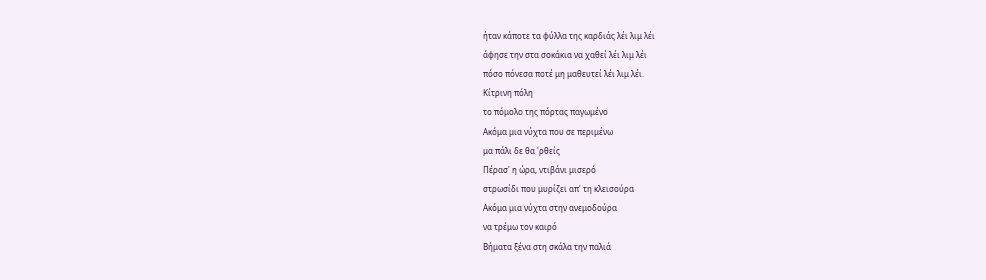ήταν κάποτε τα φύλλα της καρδιάς λέι λιμ λέι
άφησε την στα σοκάκια να χαθεί λέι λιμ λέι
πόσο πόνεσα ποτέ μη μαθευτεί λέι λιμ λέι.
Κίτρινη πόλη
το πόμολο της πόρτας παγωμένο
Ακόμα μια νύχτα που σε περιμένω
μα πάλι δε θα 'ρθείς
Πέρασ' η ώρα, ντιβάνι μισερό
στρωσίδι που μυρίζει απ' τη κλεισούρα
Ακόμα μια νύχτα στην ανεμοδούρα
να τρέμω τον καιρό
Βήματα ξένα στη σκάλα την παλιά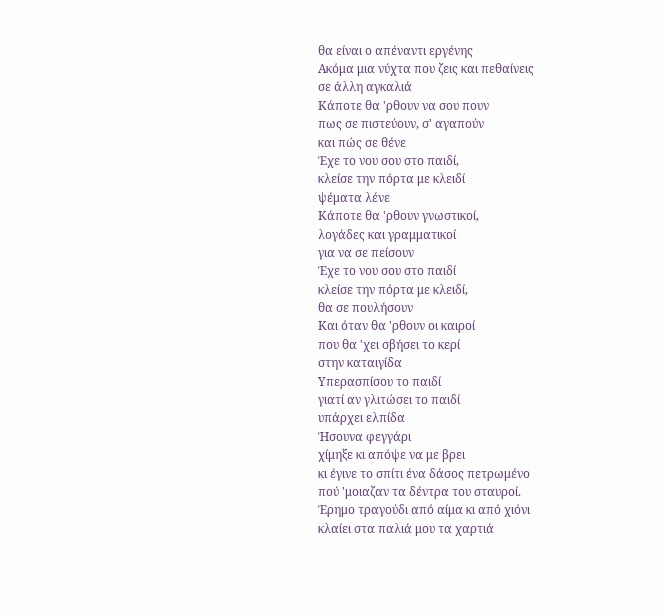θα είναι ο απέναντι εργένης
Ακόμα μια νύχτα που ζεις και πεθαίνεις
σε άλλη αγκαλιά
Κάποτε θα 'ρθουν να σου πουν
πως σε πιστεύουν, σ' αγαπούν
και πώς σε θένε
Έχε το νου σου στο παιδί,
κλείσε την πόρτα με κλειδί
ψέματα λένε
Κάποτε θα 'ρθουν γνωστικοί,
λογάδες και γραμματικοί
για να σε πείσουν
Έχε το νου σου στο παιδί
κλείσε την πόρτα με κλειδί,
θα σε πουλήσουν
Και όταν θα 'ρθουν οι καιροί
που θα 'χει σβήσει το κερί
στην καταιγίδα
Υπερασπίσου το παιδί
γιατί αν γλιτώσει το παιδί
υπάρχει ελπίδα
Ήσουνα φεγγάρι
χίμηξε κι απόψε να με βρει
κι έγινε το σπίτι ένα δάσος πετρωμένο
πού 'μοιαζαν τα δέντρα του σταυροί.
Έρημο τραγούδι από αίμα κι από χιόνι
κλαίει στα παλιά μου τα χαρτιά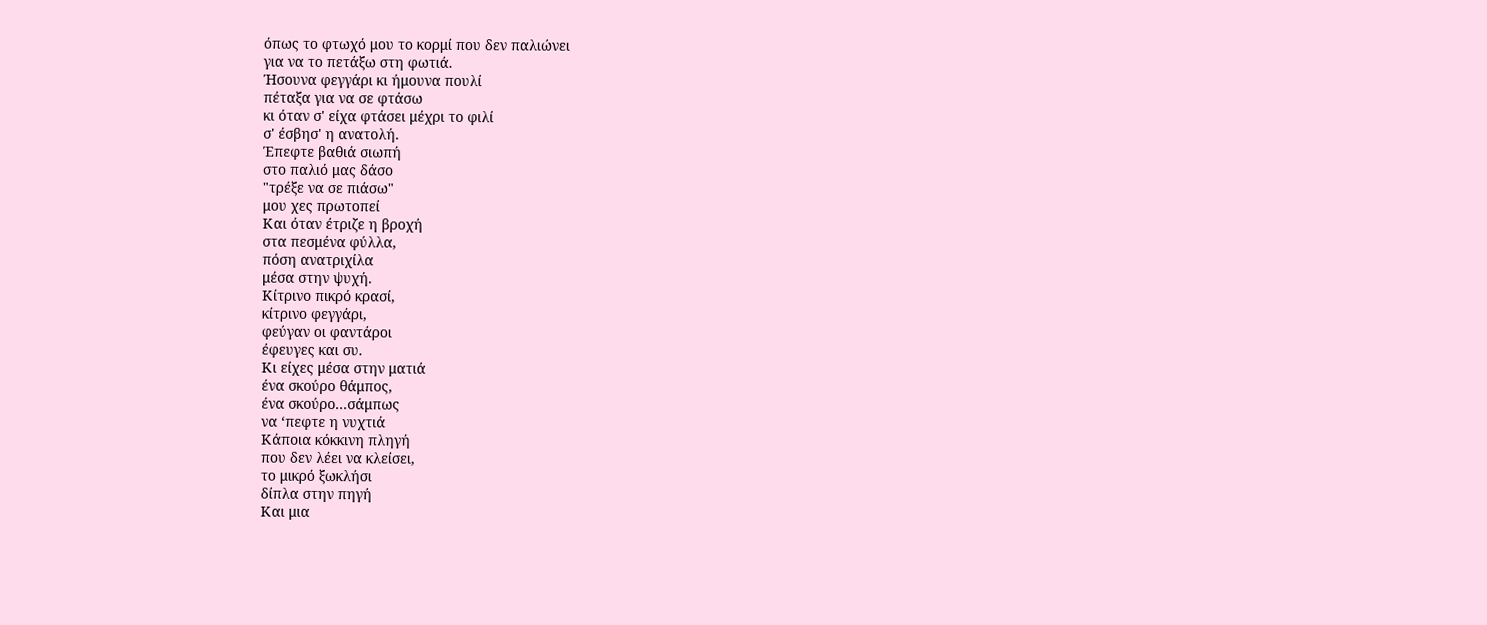όπως το φτωχό μου το κορμί που δεν παλιώνει
για να το πετάξω στη φωτιά.
Ήσουνα φεγγάρι κι ήμουνα πουλί
πέταξα για να σε φτάσω
κι όταν σ' είχα φτάσει μέχρι το φιλί
σ' έσβησ' η ανατολή.
Έπεφτε βαθιά σιωπή
στο παλιό μας δάσο
"τρέξε να σε πιάσω"
μου χες πρωτοπεί
Και όταν έτριζε η βροχή
στα πεσμένα φύλλα,
πόση ανατριχίλα
μέσα στην ψυχή.
Κίτρινο πικρό κρασί,
κίτρινο φεγγάρι,
φεύγαν οι φαντάροι
έφευγες και συ.
Κι είχες μέσα στην ματιά
ένα σκούρο θάμπος,
ένα σκούρο...σάμπως
να ‘πεφτε η νυχτιά
Κάποια κόκκινη πληγή
που δεν λέει να κλείσει,
το μικρό ξωκλήσι
δίπλα στην πηγή
Και μια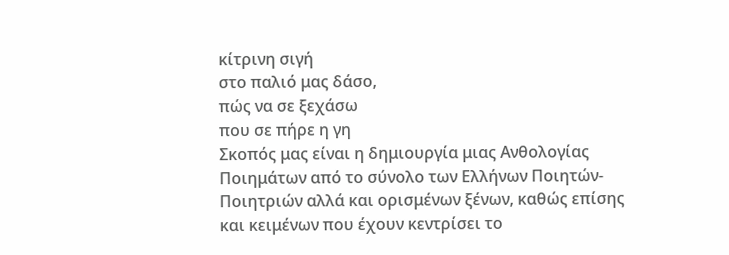κίτρινη σιγή
στο παλιό μας δάσο,
πώς να σε ξεχάσω
που σε πήρε η γη
Σκοπός μας είναι η δημιουργία μιας Ανθολογίας Ποιημάτων από το σύνολο των Ελλήνων Ποιητών- Ποιητριών αλλά και ορισμένων ξένων, καθώς επίσης και κειμένων που έχουν κεντρίσει το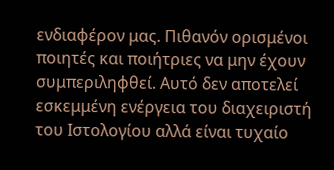ενδιαφέρον μας. Πιθανόν ορισμένοι ποιητές και ποιήτριες να μην έχουν συμπεριληφθεί. Αυτό δεν αποτελεί εσκεμμένη ενέργεια του διαχειριστή του Ιστολογίου αλλά είναι τυχαίο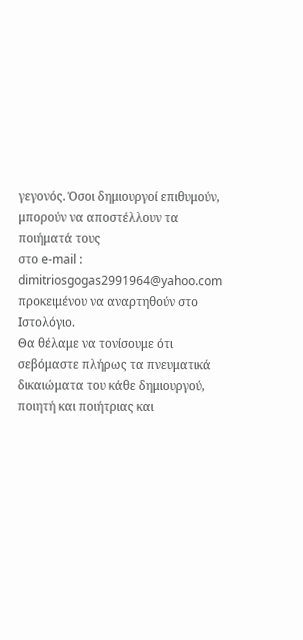γεγονός. Όσοι δημιουργοί επιθυμούν, μπορούν να αποστέλλουν τα ποιήματά τους
στο e-mail : dimitriosgogas2991964@yahoo.com προκειμένου να αναρτηθούν στο Ιστολόγιο.
Θα θέλαμε να τονίσουμε ότι σεβόμαστε πλήρως τα πνευματικά δικαιώματα του κάθε δημιουργού, ποιητή και ποιήτριας και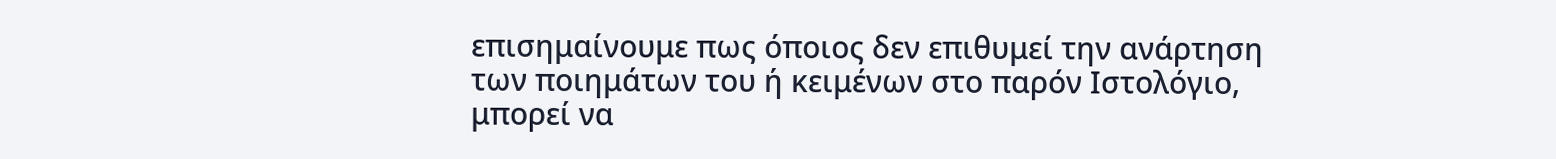επισημαίνουμε πως όποιος δεν επιθυμεί την ανάρτηση των ποιημάτων του ή κειμένων στο παρόν Ιστολόγιο, μπορεί να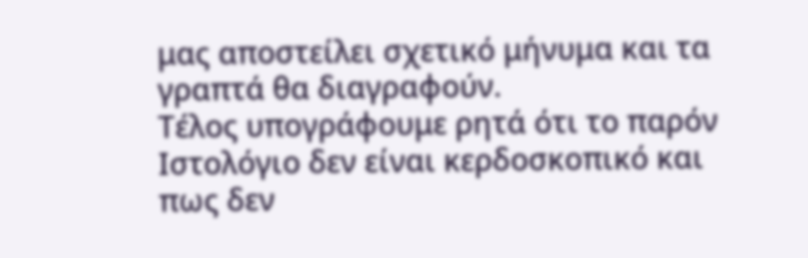μας αποστείλει σχετικό μήνυμα και τα γραπτά θα διαγραφούν.
Τέλος υπογράφουμε ρητά ότι το παρόν Ιστολόγιο δεν είναι κερδοσκοπικό και πως δεν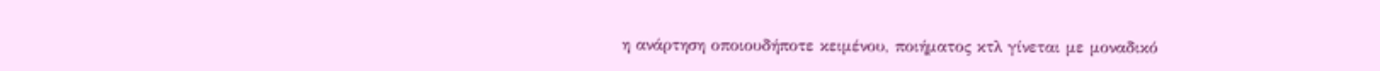η ανάρτηση οποιουδήποτε κειμένου, ποιήματος κτλ γίνεται με μοναδικό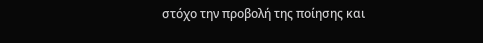στόχο την προβολή της ποίησης και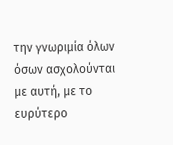την γνωριμία όλων όσων ασχολούνται με αυτή, με το ευρύτερο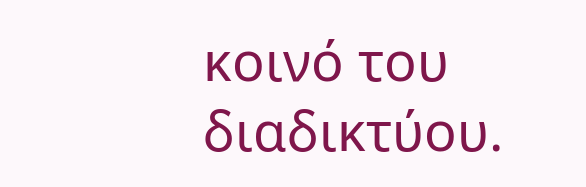κοινό του διαδικτύου.